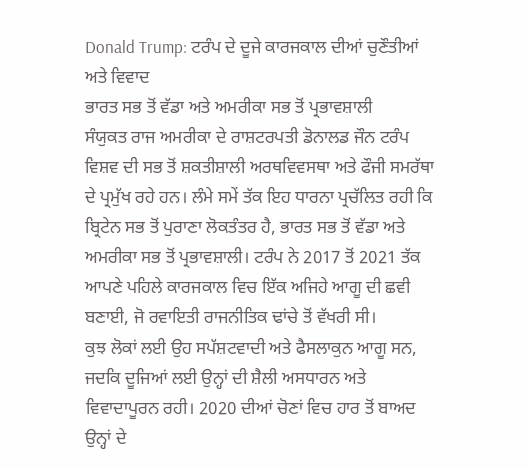Donald Trump: ਟਰੰਪ ਦੇ ਦੂਜੇ ਕਾਰਜਕਾਲ ਦੀਆਂ ਚੁਣੌਤੀਆਂ ਅਤੇ ਵਿਵਾਦ
ਭਾਰਤ ਸਭ ਤੋਂ ਵੱਡਾ ਅਤੇ ਅਮਰੀਕਾ ਸਭ ਤੋਂ ਪ੍ਰਭਾਵਸ਼ਾਲੀ
ਸੰਯੁਕਤ ਰਾਜ ਅਮਰੀਕਾ ਦੇ ਰਾਸ਼ਟਰਪਤੀ ਡੋਨਾਲਡ ਜੌਨ ਟਰੰਪ ਵਿਸ਼ਵ ਦੀ ਸਭ ਤੋਂ ਸ਼ਕਤੀਸ਼ਾਲੀ ਅਰਥਵਿਵਸਥਾ ਅਤੇ ਫੌਜੀ ਸਮਰੱਥਾ ਦੇ ਪ੍ਰਮੁੱਖ ਰਹੇ ਹਨ। ਲੰਮੇ ਸਮੇਂ ਤੱਕ ਇਹ ਧਾਰਨਾ ਪ੍ਰਚੱਲਿਤ ਰਹੀ ਕਿ ਬ੍ਰਿਟੇਨ ਸਭ ਤੋਂ ਪੁਰਾਣਾ ਲੋਕਤੰਤਰ ਹੈ, ਭਾਰਤ ਸਭ ਤੋਂ ਵੱਡਾ ਅਤੇ ਅਮਰੀਕਾ ਸਭ ਤੋਂ ਪ੍ਰਭਾਵਸ਼ਾਲੀ। ਟਰੰਪ ਨੇ 2017 ਤੋਂ 2021 ਤੱਕ ਆਪਣੇ ਪਹਿਲੇ ਕਾਰਜਕਾਲ ਵਿਚ ਇੱਕ ਅਜਿਹੇ ਆਗੂ ਦੀ ਛਵੀ ਬਣਾਈ, ਜੋ ਰਵਾਇਤੀ ਰਾਜਨੀਤਿਕ ਢਾਂਚੇ ਤੋਂ ਵੱਖਰੀ ਸੀ।
ਕੁਝ ਲੋਕਾਂ ਲਈ ਉਹ ਸਪੱਸ਼ਟਵਾਦੀ ਅਤੇ ਫੈਸਲਾਕੁਨ ਆਗੂ ਸਨ, ਜਦਕਿ ਦੂਜਿਆਂ ਲਈ ਉਨ੍ਹਾਂ ਦੀ ਸ਼ੈਲੀ ਅਸਧਾਰਨ ਅਤੇ ਵਿਵਾਦਾਪੂਰਨ ਰਹੀ। 2020 ਦੀਆਂ ਚੋਣਾਂ ਵਿਚ ਹਾਰ ਤੋਂ ਬਾਅਦ ਉਨ੍ਹਾਂ ਦੇ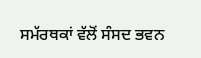ਸਮੱਰਥਕਾਂ ਵੱਲੋਂ ਸੰਸਦ ਭਵਨ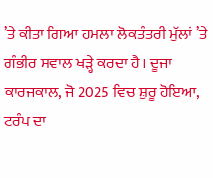’ਤੇ ਕੀਤਾ ਗਿਆ ਹਮਲਾ ਲੋਕਤੰਤਰੀ ਮੁੱਲਾਂ ’ਤੇ ਗੰਭੀਰ ਸਵਾਲ ਖੜ੍ਹੇ ਕਰਦਾ ਹੈ। ਦੂਜਾ ਕਾਰਜਕਾਲ, ਜੋ 2025 ਵਿਚ ਸ਼ੁਰੂ ਹੋਇਆ, ਟਰੰਪ ਦਾ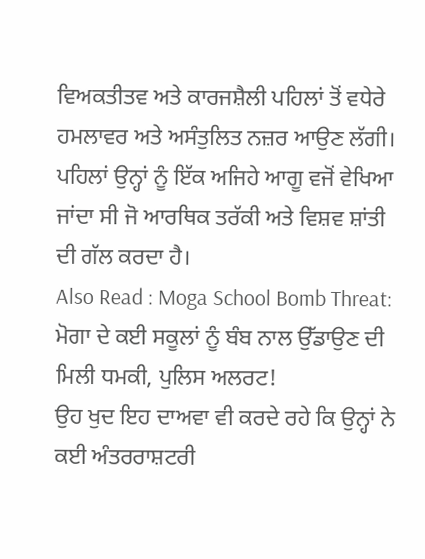ਵਿਅਕਤੀਤਵ ਅਤੇ ਕਾਰਜਸ਼ੈਲੀ ਪਹਿਲਾਂ ਤੋਂ ਵਧੇਰੇ ਹਮਲਾਵਰ ਅਤੇ ਅਸੰਤੁਲਿਤ ਨਜ਼ਰ ਆਉਣ ਲੱਗੀ। ਪਹਿਲਾਂ ਉਨ੍ਹਾਂ ਨੂੰ ਇੱਕ ਅਜਿਹੇ ਆਗੂ ਵਜੋਂ ਵੇਖਿਆ ਜਾਂਦਾ ਸੀ ਜੋ ਆਰਥਿਕ ਤਰੱਕੀ ਅਤੇ ਵਿਸ਼ਵ ਸ਼ਾਂਤੀ ਦੀ ਗੱਲ ਕਰਦਾ ਹੈ।
Also Read : Moga School Bomb Threat: ਮੋਗਾ ਦੇ ਕਈ ਸਕੂਲਾਂ ਨੂੰ ਬੰਬ ਨਾਲ ਉੱਡਾਉਣ ਦੀ ਮਿਲੀ ਧਮਕੀ, ਪੁਲਿਸ ਅਲਰਟ!
ਉਹ ਖੁਦ ਇਹ ਦਾਅਵਾ ਵੀ ਕਰਦੇ ਰਹੇ ਕਿ ਉਨ੍ਹਾਂ ਨੇ ਕਈ ਅੰਤਰਰਾਸ਼ਟਰੀ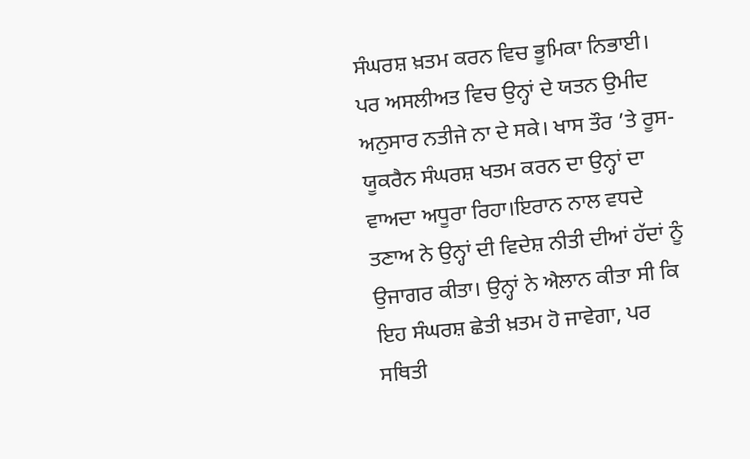ਸੰਘਰਸ਼ ਖ਼ਤਮ ਕਰਨ ਵਿਚ ਭੂਮਿਕਾ ਨਿਭਾਈ। ਪਰ ਅਸਲੀਅਤ ਵਿਚ ਉਨ੍ਹਾਂ ਦੇ ਯਤਨ ਉਮੀਦ ਅਨੁਸਾਰ ਨਤੀਜੇ ਨਾ ਦੇ ਸਕੇ। ਖਾਸ ਤੌਰ ’ਤੇ ਰੂਸ-ਯੂਕਰੈਨ ਸੰਘਰਸ਼ ਖਤਮ ਕਰਨ ਦਾ ਉਨ੍ਹਾਂ ਦਾ ਵਾਅਦਾ ਅਧੂਰਾ ਰਿਹਾ।ਇਰਾਨ ਨਾਲ ਵਧਦੇ ਤਣਾਅ ਨੇ ਉਨ੍ਹਾਂ ਦੀ ਵਿਦੇਸ਼ ਨੀਤੀ ਦੀਆਂ ਹੱਦਾਂ ਨੂੰ ਉਜਾਗਰ ਕੀਤਾ। ਉਨ੍ਹਾਂ ਨੇ ਐਲਾਨ ਕੀਤਾ ਸੀ ਕਿ ਇਹ ਸੰਘਰਸ਼ ਛੇਤੀ ਖ਼ਤਮ ਹੋ ਜਾਵੇਗਾ, ਪਰ ਸਥਿਤੀ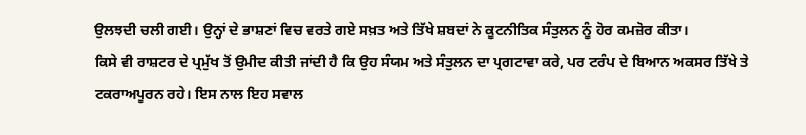ਉਲਝਦੀ ਚਲੀ ਗਈ। ਉਨ੍ਹਾਂ ਦੇ ਭਾਸ਼ਣਾਂ ਵਿਚ ਵਰਤੇ ਗਏ ਸਖ਼ਤ ਅਤੇ ਤਿੱਖੇ ਸ਼ਬਦਾਂ ਨੇ ਕੂਟਨੀਤਿਕ ਸੰਤੁਲਨ ਨੂੰ ਹੋਰ ਕਮਜ਼ੋਰ ਕੀਤਾ।
ਕਿਸੇ ਵੀ ਰਾਸ਼ਟਰ ਦੇ ਪ੍ਰਮੁੱਖ ਤੋਂ ਉਮੀਦ ਕੀਤੀ ਜਾਂਦੀ ਹੈ ਕਿ ਉਹ ਸੰਯਮ ਅਤੇ ਸੰਤੁਲਨ ਦਾ ਪ੍ਰਗਟਾਵਾ ਕਰੇ, ਪਰ ਟਰੰਪ ਦੇ ਬਿਆਨ ਅਕਸਰ ਤਿੱਖੇ ਤੇ ਟਕਰਾਅਪੂਰਨ ਰਹੇ। ਇਸ ਨਾਲ ਇਹ ਸਵਾਲ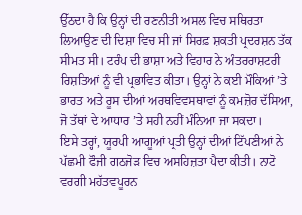ਉੱਠਦਾ ਹੈ ਕਿ ਉਨ੍ਹਾਂ ਦੀ ਰਣਨੀਤੀ ਅਸਲ ਵਿਚ ਸਥਿਰਤਾ ਲਿਆਉਣ ਦੀ ਦਿਸ਼ਾ ਵਿਚ ਸੀ ਜਾਂ ਸਿਰਫ਼ ਸ਼ਕਤੀ ਪ੍ਰਦਰਸ਼ਨ ਤੱਕ ਸੀਮਤ ਸੀ। ਟਰੰਪ ਦੀ ਭਾਸ਼ਾ ਅਤੇ ਵਿਹਾਰ ਨੇ ਅੰਤਰਰਾਸ਼ਟਰੀ ਰਿਸ਼ਤਿਆਂ ਨੂੰ ਵੀ ਪ੍ਰਭਾਵਿਤ ਕੀਤਾ। ਉਨ੍ਹਾਂ ਨੇ ਕਈ ਮੌਕਿਆਂ ’ਤੇ ਭਾਰਤ ਅਤੇ ਰੂਸ ਦੀਆਂ ਅਰਥਵਿਵਸਥਾਵਾਂ ਨੂੰ ਕਮਜ਼ੋਰ ਦੱਸਿਆ, ਜੋ ਤੱਥਾਂ ਦੇ ਆਧਾਰ ’ਤੇ ਸਹੀ ਨਹੀਂ ਮੰਨਿਆ ਜਾ ਸਕਦਾ।
ਇਸੇ ਤਰ੍ਹਾਂ, ਯੂਰਪੀ ਆਗੂਆਂ ਪ੍ਰਤੀ ਉਨ੍ਹਾਂ ਦੀਆਂ ਟਿੱਪਣੀਆਂ ਨੇ ਪੱਛਮੀ ਫੌਜੀ ਗਠਜੋੜ ਵਿਚ ਅਸਹਿਜ਼ਤਾ ਪੈਦਾ ਕੀਤੀ। ਨਾਟੋ ਵਰਗੀ ਮਹੱਤਵਪੂਰਨ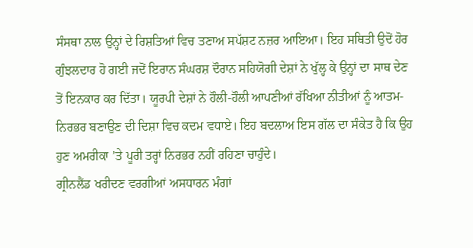ਸੰਸਥਾ ਨਾਲ ਉਨ੍ਹਾਂ ਦੇ ਰਿਸ਼ਤਿਆਂ ਵਿਚ ਤਣਾਅ ਸਪੱਸ਼ਟ ਨਜ਼ਰ ਆਇਆ। ਇਹ ਸਥਿਤੀ ਉਦੋਂ ਹੋਰ ਗੁੰਝਲਦਾਰ ਹੋ ਗਈ ਜਦੋਂ ਇਰਾਨ ਸੰਘਰਸ਼ ਦੌਰਾਨ ਸਹਿਯੋਗੀ ਦੇਸ਼ਾਂ ਨੇ ਖੁੱਲ੍ਹ ਕੇ ਉਨ੍ਹਾਂ ਦਾ ਸਾਥ ਦੇਣ ਤੋਂ ਇਨਕਾਰ ਕਰ ਦਿੱਤਾ। ਯੂਰਪੀ ਦੇਸ਼ਾਂ ਨੇ ਹੌਲੀ-ਹੌਲੀ ਆਪਣੀਆਂ ਰੱਖਿਆ ਨੀਤੀਆਂ ਨੂੰ ਆਤਮ-ਨਿਰਭਰ ਬਣਾਉਣ ਦੀ ਦਿਸ਼ਾ ਵਿਚ ਕਦਮ ਵਧਾਏ। ਇਹ ਬਦਲਾਅ ਇਸ ਗੱਲ ਦਾ ਸੰਕੇਤ ਹੈ ਕਿ ਉਹ ਹੁਣ ਅਮਰੀਕਾ ’ਤੇ ਪੂਰੀ ਤਰ੍ਹਾਂ ਨਿਰਭਰ ਨਹੀਂ ਰਹਿਣਾ ਚਾਹੁੰਦੇ।
ਗ੍ਰੀਨਲੈਂਡ ਖਰੀਦਣ ਵਰਗੀਆਂ ਅਸਧਾਰਨ ਮੰਗਾਂ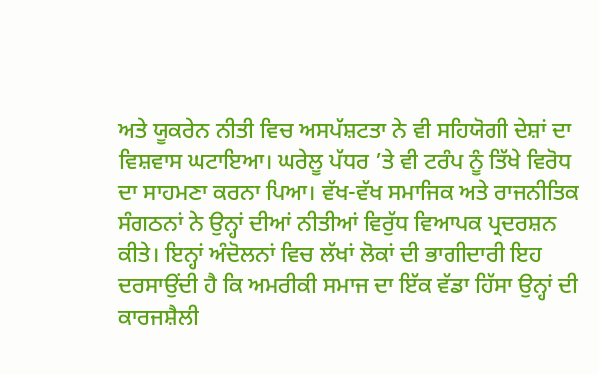ਅਤੇ ਯੂਕਰੇਨ ਨੀਤੀ ਵਿਚ ਅਸਪੱਸ਼ਟਤਾ ਨੇ ਵੀ ਸਹਿਯੋਗੀ ਦੇਸ਼ਾਂ ਦਾ ਵਿਸ਼ਵਾਸ ਘਟਾਇਆ। ਘਰੇਲੂ ਪੱਧਰ ’ਤੇ ਵੀ ਟਰੰਪ ਨੂੰ ਤਿੱਖੇ ਵਿਰੋਧ ਦਾ ਸਾਹਮਣਾ ਕਰਨਾ ਪਿਆ। ਵੱਖ-ਵੱਖ ਸਮਾਜਿਕ ਅਤੇ ਰਾਜਨੀਤਿਕ ਸੰਗਠਨਾਂ ਨੇ ਉਨ੍ਹਾਂ ਦੀਆਂ ਨੀਤੀਆਂ ਵਿਰੁੱਧ ਵਿਆਪਕ ਪ੍ਰਦਰਸ਼ਨ ਕੀਤੇ। ਇਨ੍ਹਾਂ ਅੰਦੋਲਨਾਂ ਵਿਚ ਲੱਖਾਂ ਲੋਕਾਂ ਦੀ ਭਾਗੀਦਾਰੀ ਇਹ ਦਰਸਾਉਂਦੀ ਹੈ ਕਿ ਅਮਰੀਕੀ ਸਮਾਜ ਦਾ ਇੱਕ ਵੱਡਾ ਹਿੱਸਾ ਉਨ੍ਹਾਂ ਦੀ ਕਾਰਜਸ਼ੈਲੀ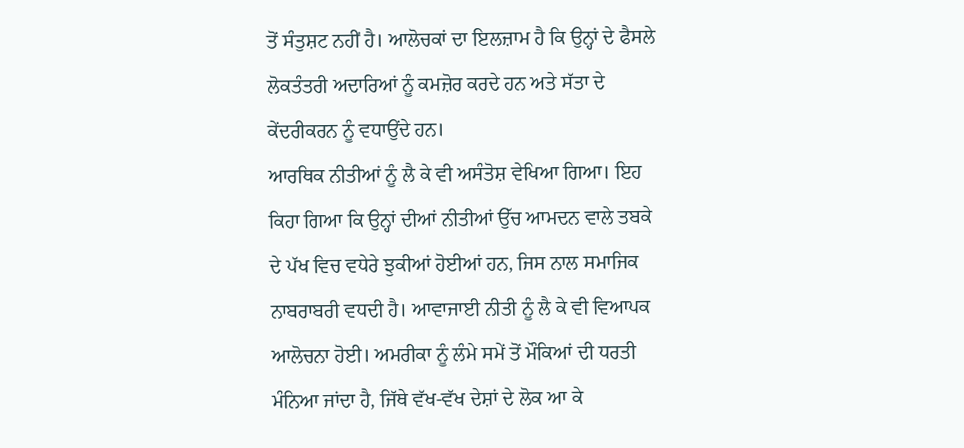ਤੋਂ ਸੰਤੁਸ਼ਟ ਨਹੀਂ ਹੈ। ਆਲੋਚਕਾਂ ਦਾ ਇਲਜ਼ਾਮ ਹੈ ਕਿ ਉਨ੍ਹਾਂ ਦੇ ਫੈਸਲੇ ਲੋਕਤੰਤਰੀ ਅਦਾਰਿਆਂ ਨੂੰ ਕਮਜ਼ੋਰ ਕਰਦੇ ਹਨ ਅਤੇ ਸੱਤਾ ਦੇ ਕੇਂਦਰੀਕਰਨ ਨੂੰ ਵਧਾਉਂਦੇ ਹਨ।
ਆਰਥਿਕ ਨੀਤੀਆਂ ਨੂੰ ਲੈ ਕੇ ਵੀ ਅਸੰਤੋਸ਼ ਵੇਖਿਆ ਗਿਆ। ਇਹ ਕਿਹਾ ਗਿਆ ਕਿ ਉਨ੍ਹਾਂ ਦੀਆਂ ਨੀਤੀਆਂ ਉੱਚ ਆਮਦਨ ਵਾਲੇ ਤਬਕੇ ਦੇ ਪੱਖ ਵਿਚ ਵਧੇਰੇ ਝੁਕੀਆਂ ਹੋਈਆਂ ਹਨ, ਜਿਸ ਨਾਲ ਸਮਾਜਿਕ ਨਾਬਰਾਬਰੀ ਵਧਦੀ ਹੈ। ਆਵਾਜਾਈ ਨੀਤੀ ਨੂੰ ਲੈ ਕੇ ਵੀ ਵਿਆਪਕ ਆਲੋਚਨਾ ਹੋਈ। ਅਮਰੀਕਾ ਨੂੰ ਲੰਮੇ ਸਮੇਂ ਤੋਂ ਮੌਕਿਆਂ ਦੀ ਧਰਤੀ ਮੰਨਿਆ ਜਾਂਦਾ ਹੈ, ਜਿੱਥੇ ਵੱਖ-ਵੱਖ ਦੇਸ਼ਾਂ ਦੇ ਲੋਕ ਆ ਕੇ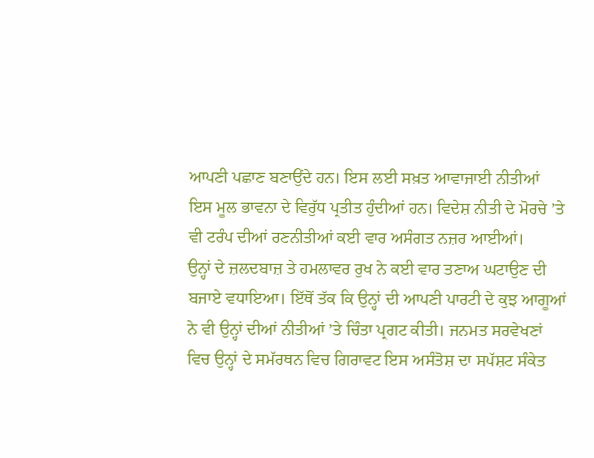ਆਪਣੀ ਪਛਾਣ ਬਣਾਉਂਦੇ ਹਨ। ਇਸ ਲਈ ਸਖ਼ਤ ਆਵਾਜਾਈ ਨੀਤੀਆਂ ਇਸ ਮੂਲ ਭਾਵਨਾ ਦੇ ਵਿਰੁੱਧ ਪ੍ਰਤੀਤ ਹੁੰਦੀਆਂ ਹਨ। ਵਿਦੇਸ਼ ਨੀਤੀ ਦੇ ਮੋਰਚੇ ’ਤੇ ਵੀ ਟਰੰਪ ਦੀਆਂ ਰਣਨੀਤੀਆਂ ਕਈ ਵਾਰ ਅਸੰਗਤ ਨਜ਼ਰ ਆਈਆਂ।
ਉਨ੍ਹਾਂ ਦੇ ਜ਼ਲਦਬਾਜ਼ ਤੇ ਹਮਲਾਵਰ ਰੁਖ ਨੇ ਕਈ ਵਾਰ ਤਣਾਅ ਘਟਾਉਣ ਦੀ ਬਜਾਏ ਵਧਾਇਆ। ਇੱਥੋਂ ਤੱਕ ਕਿ ਉਨ੍ਹਾਂ ਦੀ ਆਪਣੀ ਪਾਰਟੀ ਦੇ ਕੁਝ ਆਗੂਆਂ ਨੇ ਵੀ ਉਨ੍ਹਾਂ ਦੀਆਂ ਨੀਤੀਆਂ ’ਤੇ ਚਿੰਤਾ ਪ੍ਰਗਟ ਕੀਤੀ। ਜਨਮਤ ਸਰਵੇਖਣਾਂ ਵਿਚ ਉਨ੍ਹਾਂ ਦੇ ਸਮੱਰਥਨ ਵਿਚ ਗਿਰਾਵਟ ਇਸ ਅਸੰਤੋਸ਼ ਦਾ ਸਪੱਸ਼ਟ ਸੰਕੇਤ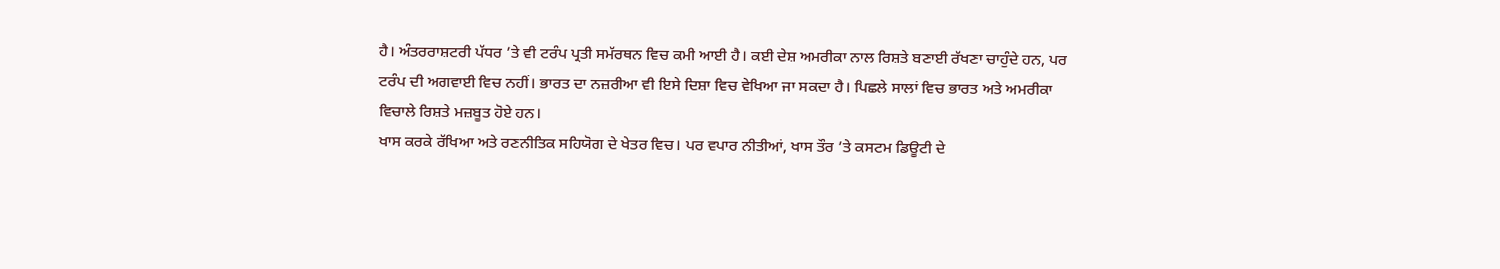ਹੈ। ਅੰਤਰਰਾਸ਼ਟਰੀ ਪੱਧਰ ’ਤੇ ਵੀ ਟਰੰਪ ਪ੍ਰਤੀ ਸਮੱਰਥਨ ਵਿਚ ਕਮੀ ਆਈ ਹੈ। ਕਈ ਦੇਸ਼ ਅਮਰੀਕਾ ਨਾਲ ਰਿਸ਼ਤੇ ਬਣਾਈ ਰੱਖਣਾ ਚਾਹੁੰਦੇ ਹਨ, ਪਰ ਟਰੰਪ ਦੀ ਅਗਵਾਈ ਵਿਚ ਨਹੀਂ। ਭਾਰਤ ਦਾ ਨਜ਼ਰੀਆ ਵੀ ਇਸੇ ਦਿਸ਼ਾ ਵਿਚ ਵੇਖਿਆ ਜਾ ਸਕਦਾ ਹੈ। ਪਿਛਲੇ ਸਾਲਾਂ ਵਿਚ ਭਾਰਤ ਅਤੇ ਅਮਰੀਕਾ ਵਿਚਾਲੇ ਰਿਸ਼ਤੇ ਮਜ਼ਬੂਤ ਹੋਏ ਹਨ।
ਖਾਸ ਕਰਕੇ ਰੱਖਿਆ ਅਤੇ ਰਣਨੀਤਿਕ ਸਹਿਯੋਗ ਦੇ ਖੇਤਰ ਵਿਚ। ਪਰ ਵਪਾਰ ਨੀਤੀਆਂ, ਖਾਸ ਤੌਰ ’ਤੇ ਕਸਟਮ ਡਿਊਟੀ ਦੇ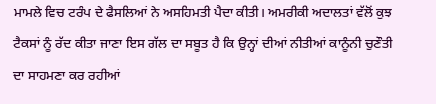ਮਾਮਲੇ ਵਿਚ ਟਰੰਪ ਦੇ ਫੈਸਲਿਆਂ ਨੇ ਅਸਹਿਮਤੀ ਪੈਦਾ ਕੀਤੀ। ਅਮਰੀਕੀ ਅਦਾਲਤਾਂ ਵੱਲੋਂ ਕੁਝ ਟੈਕਸਾਂ ਨੂੰ ਰੱਦ ਕੀਤਾ ਜਾਣਾ ਇਸ ਗੱਲ ਦਾ ਸਬੂਤ ਹੈ ਕਿ ਉਨ੍ਹਾਂ ਦੀਆਂ ਨੀਤੀਆਂ ਕਾਨੂੰਨੀ ਚੁਣੌਤੀ ਦਾ ਸਾਹਮਣਾ ਕਰ ਰਹੀਆਂ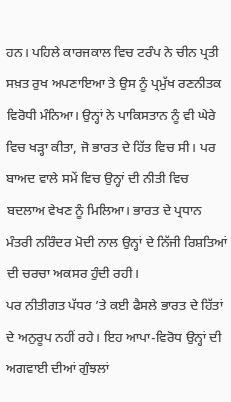ਹਨ। ਪਹਿਲੇ ਕਾਰਜਕਾਲ ਵਿਚ ਟਰੰਪ ਨੇ ਚੀਨ ਪ੍ਰਤੀ ਸਖ਼ਤ ਰੁਖ ਅਪਣਾਇਆ ਤੇ ਉਸ ਨੂੰ ਪ੍ਰਮੁੱਖ ਰਣਨੀਤਕ ਵਿਰੋਧੀ ਮੰਨਿਆ। ਉਨ੍ਹਾਂ ਨੇ ਪਾਕਿਸਤਾਨ ਨੂੰ ਵੀ ਘੇਰੇ ਵਿਚ ਖੜ੍ਹਾ ਕੀਤਾ, ਜੋ ਭਾਰਤ ਦੇ ਹਿੱਤ ਵਿਚ ਸੀ। ਪਰ ਬਾਅਦ ਵਾਲੇ ਸਮੇਂ ਵਿਚ ਉਨ੍ਹਾਂ ਦੀ ਨੀਤੀ ਵਿਚ ਬਦਲਾਅ ਵੇਖਣ ਨੂੰ ਮਿਲਿਆ। ਭਾਰਤ ਦੇ ਪ੍ਰਧਾਨ ਮੰਤਰੀ ਨਰਿੰਦਰ ਮੋਦੀ ਨਾਲ ਉਨ੍ਹਾਂ ਦੇ ਨਿੱਜੀ ਰਿਸ਼ਤਿਆਂ ਦੀ ਚਰਚਾ ਅਕਸਰ ਹੁੰਦੀ ਰਹੀ।
ਪਰ ਨੀਤੀਗਤ ਪੱਧਰ ’ਤੇ ਕਈ ਫੈਸਲੇ ਭਾਰਤ ਦੇ ਹਿੱਤਾਂ ਦੇ ਅਨੁਰੂਪ ਨਹੀਂ ਰਹੇ। ਇਹ ਆਪਾ-ਵਿਰੋਧ ਉਨ੍ਹਾਂ ਦੀ ਅਗਵਾਈ ਦੀਆਂ ਗੁੰਝਲਾਂ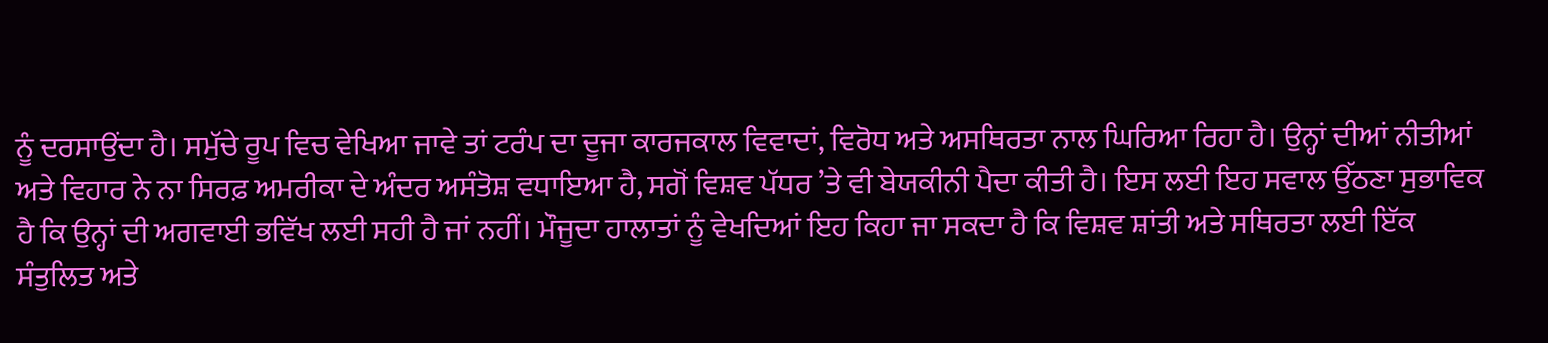ਨੂੰ ਦਰਸਾਉਂਦਾ ਹੈ। ਸਮੁੱਚੇ ਰੂਪ ਵਿਚ ਵੇਖਿਆ ਜਾਵੇ ਤਾਂ ਟਰੰਪ ਦਾ ਦੂਜਾ ਕਾਰਜਕਾਲ ਵਿਵਾਦਾਂ, ਵਿਰੋਧ ਅਤੇ ਅਸਥਿਰਤਾ ਨਾਲ ਘਿਰਿਆ ਰਿਹਾ ਹੈ। ਉਨ੍ਹਾਂ ਦੀਆਂ ਨੀਤੀਆਂ ਅਤੇ ਵਿਹਾਰ ਨੇ ਨਾ ਸਿਰਫ਼ ਅਮਰੀਕਾ ਦੇ ਅੰਦਰ ਅਸੰਤੋਸ਼ ਵਧਾਇਆ ਹੈ, ਸਗੋਂ ਵਿਸ਼ਵ ਪੱਧਰ ’ਤੇ ਵੀ ਬੇਯਕੀਨੀ ਪੈਦਾ ਕੀਤੀ ਹੈ। ਇਸ ਲਈ ਇਹ ਸਵਾਲ ਉੱਠਣਾ ਸੁਭਾਵਿਕ ਹੈ ਕਿ ਉਨ੍ਹਾਂ ਦੀ ਅਗਵਾਈ ਭਵਿੱਖ ਲਈ ਸਹੀ ਹੈ ਜਾਂ ਨਹੀਂ। ਮੌਜੂਦਾ ਹਾਲਾਤਾਂ ਨੂੰ ਵੇਖਦਿਆਂ ਇਹ ਕਿਹਾ ਜਾ ਸਕਦਾ ਹੈ ਕਿ ਵਿਸ਼ਵ ਸ਼ਾਂਤੀ ਅਤੇ ਸਥਿਰਤਾ ਲਈ ਇੱਕ ਸੰਤੁਲਿਤ ਅਤੇ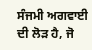ਸੰਜਮੀ ਅਗਵਾਈ ਦੀ ਲੋੜ ਹੈ, ਜੋ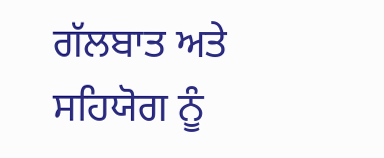ਗੱਲਬਾਤ ਅਤੇ ਸਹਿਯੋਗ ਨੂੰ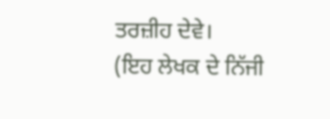ਤਰਜ਼ੀਹ ਦੇਵੇ।
(ਇਹ ਲੇਖਕ ਦੇ ਨਿੱਜੀ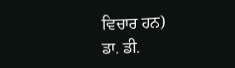ਵਿਚਾਰ ਹਨ)
ਡਾ. ਡੀ.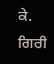ਕੇ. ਗਿਰੀ